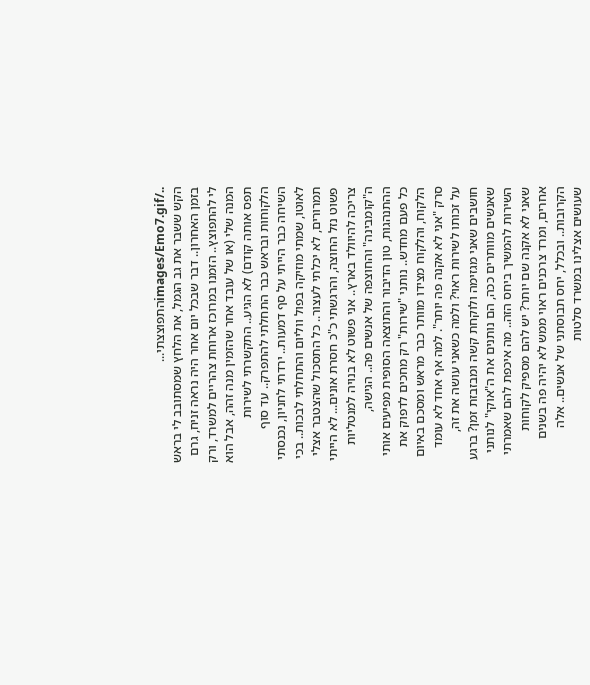../images/Emo7.gifהתפוצצתי...
הקש ששבר את גב הגמל, את הלחץ שמסתובב לי בראש בזמן האחרון.. דבר שבכל יום אחר היה נראה זניח, גרם לי להתפוצץ.. הזמנו במרוכז ארוחת צהריים למשרד, ורק המנה שלי (או של עובד אחר שהזמין מנה זהה, אבל הוא תפס אותה קודם) לא הגיע.. התקשרתי לשירות הלקוחות ובראש כבר התחלתי להתפרק.. עד סוף השיחה כבר הייתי על סף דמעות.. ירדתי לחניון, נכנסתי לאוטו, שמתי מוזיקה בפול ווליום והתחלתי לבכות.. בכי תמרורים, לא יכלתי לעצור.. כל התסכול שהצטבר אצלי פשוט נזל החוצה, והרגשתי כ"כ חסרת אונים... לא הייתי צריכה להיוולד בארץ.. אני פשוט לא בנויה למנטליות ה"קומבינה" והחוצפה של אנשים פה.. הגישה, ההתנהגות, טון הדיבור והתוצאה הסופית מפיעים אותי כל פעם מחדש.. נותני "שירות" רק מחכים לדפוק את הלקוח, והלקוח מצידו מוותר כבר מראש ומסכם באיום סרק "אני לא אקנה פה יותר". למה אף אחד לא עומד על זכותו לשירות ראוי? ולמה כשאני עושה את זה, חושבים שאני מגזימה ולוקחת קשה ומבזבזת זמן? ברגע שאנשים מוותרים ככה, הם נותנים את ה"אוקי" לנותני השירות להמשיך ביחס הזה.. מה איכפת להם שאמרתי שאני לא אקנה שם יותר? יש להם מספיק לקוחות אחרים, ומרד צרכנים ראוי ממש לא יהיה פה בשנים הקרובות.. ובכלל, יחס תבוסתני של אנשים.. אלה שעושים אצלינו במשרד סלטות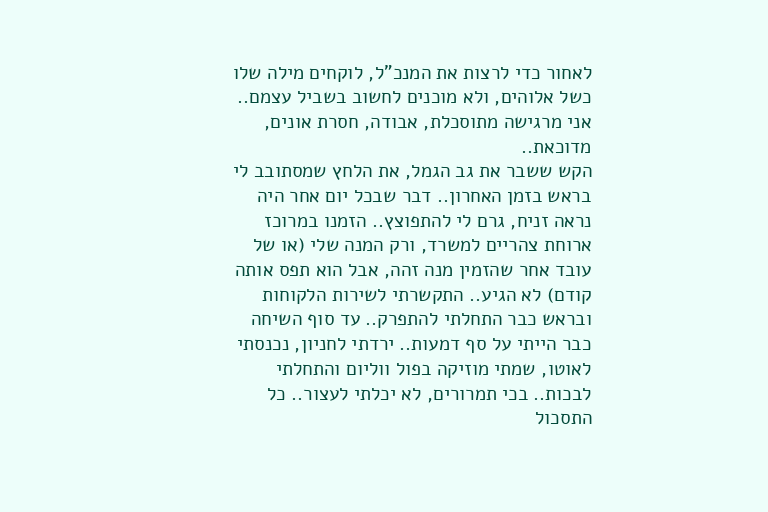לאחור כדי לרצות את המנכ"ל, לוקחים מילה שלו כשל אלוהים, ולא מוכנים לחשוב בשביל עצמם.. אני מרגישה מתוסכלת, אבודה, חסרת אונים, מדוכאת..
הקש ששבר את גב הגמל, את הלחץ שמסתובב לי בראש בזמן האחרון.. דבר שבכל יום אחר היה נראה זניח, גרם לי להתפוצץ.. הזמנו במרוכז ארוחת צהריים למשרד, ורק המנה שלי (או של עובד אחר שהזמין מנה זהה, אבל הוא תפס אותה קודם) לא הגיע.. התקשרתי לשירות הלקוחות ובראש כבר התחלתי להתפרק.. עד סוף השיחה כבר הייתי על סף דמעות.. ירדתי לחניון, נכנסתי לאוטו, שמתי מוזיקה בפול ווליום והתחלתי לבכות.. בכי תמרורים, לא יכלתי לעצור.. כל התסכול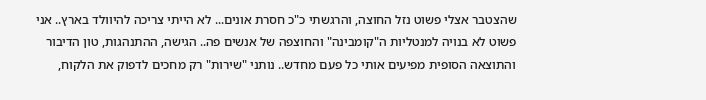שהצטבר אצלי פשוט נזל החוצה, והרגשתי כ"כ חסרת אונים... לא הייתי צריכה להיוולד בארץ.. אני פשוט לא בנויה למנטליות ה"קומבינה" והחוצפה של אנשים פה.. הגישה, ההתנהגות, טון הדיבור והתוצאה הסופית מפיעים אותי כל פעם מחדש.. נותני "שירות" רק מחכים לדפוק את הלקוח,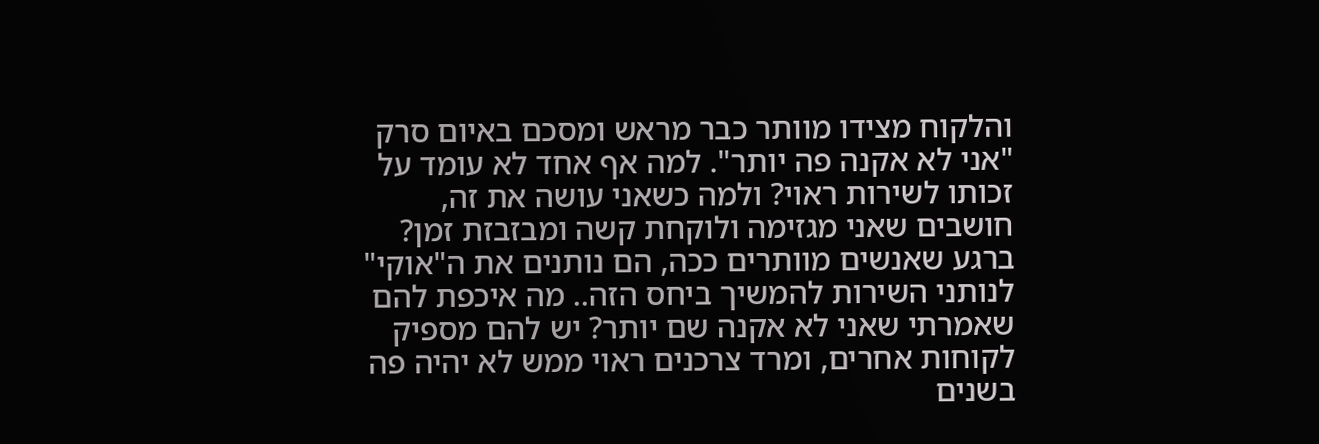והלקוח מצידו מוותר כבר מראש ומסכם באיום סרק "אני לא אקנה פה יותר". למה אף אחד לא עומד על זכותו לשירות ראוי? ולמה כשאני עושה את זה, חושבים שאני מגזימה ולוקחת קשה ומבזבזת זמן? ברגע שאנשים מוותרים ככה, הם נותנים את ה"אוקי" לנותני השירות להמשיך ביחס הזה.. מה איכפת להם שאמרתי שאני לא אקנה שם יותר? יש להם מספיק לקוחות אחרים, ומרד צרכנים ראוי ממש לא יהיה פה בשנים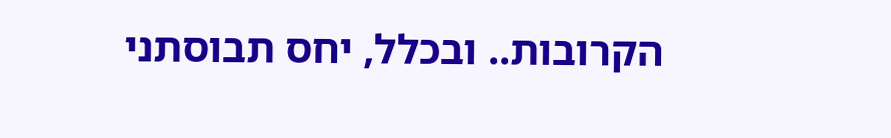הקרובות.. ובכלל, יחס תבוסתני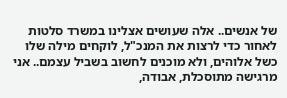של אנשים.. אלה שעושים אצלינו במשרד סלטות לאחור כדי לרצות את המנכ"ל, לוקחים מילה שלו כשל אלוהים, ולא מוכנים לחשוב בשביל עצמם.. אני מרגישה מתוסכלת, אבודה,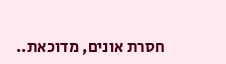חסרת אונים, מדוכאת..